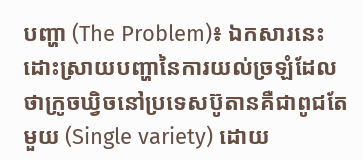បញ្ហា (The Problem)៖ ឯកសារនេះដោះស្រាយបញ្ហានៃការយល់ច្រឡំដែលថាក្រូចឃ្វិចនៅប្រទេសប៊ូតានគឺជាពូជតែមួយ (Single variety) ដោយ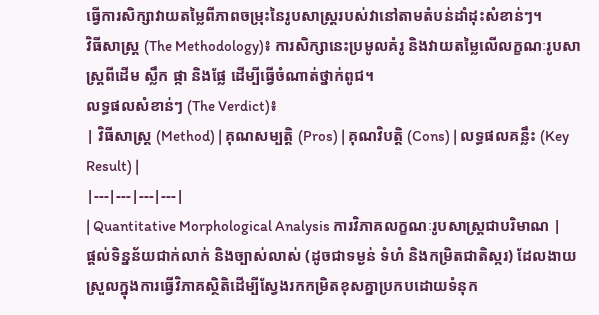ធ្វើការសិក្សាវាយតម្លៃពីភាពចម្រុះនៃរូបសាស្ត្ររបស់វានៅតាមតំបន់ដាំដុះសំខាន់ៗ។
វិធីសាស្ត្រ (The Methodology)៖ ការសិក្សានេះប្រមូលគំរូ និងវាយតម្លៃលើលក្ខណៈរូបសាស្ត្រពីដើម ស្លឹក ផ្កា និងផ្លែ ដើម្បីធ្វើចំណាត់ថ្នាក់ពូជ។
លទ្ធផលសំខាន់ៗ (The Verdict)៖
| វិធីសាស្ត្រ (Method) | គុណសម្បត្តិ (Pros) | គុណវិបត្តិ (Cons) | លទ្ធផលគន្លឹះ (Key Result) |
|---|---|---|---|
| Quantitative Morphological Analysis ការវិភាគលក្ខណៈរូបសាស្ត្រជាបរិមាណ |
ផ្តល់ទិន្នន័យជាក់លាក់ និងច្បាស់លាស់ (ដូចជាទម្ងន់ ទំហំ និងកម្រិតជាតិស្ករ) ដែលងាយស្រួលក្នុងការធ្វើវិភាគស្ថិតិដើម្បីស្វែងរកកម្រិតខុសគ្នាប្រកបដោយទំនុក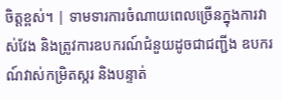ចិត្តខ្ពស់។ | ទាមទារការចំណាយពេលច្រើនក្នុងការវាស់វែង និងត្រូវការឧបករណ៍ជំនួយដូចជាជញ្ជីង ឧបករណ៍វាស់កម្រិតស្ករ និងបន្ទាត់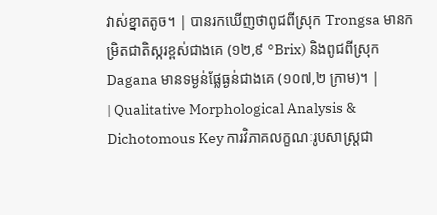វាស់ខ្នាតតូច។ | បានរកឃើញថាពូជពីស្រុក Trongsa មានកម្រិតជាតិស្ករខ្ពស់ជាងគេ (១២,៩ °Brix) និងពូជពីស្រុក Dagana មានទម្ងន់ផ្លែធ្ងន់ជាងគេ (១០៧,២ ក្រាម)។ |
| Qualitative Morphological Analysis & Dichotomous Key ការវិភាគលក្ខណៈរូបសាស្ត្រជា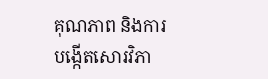គុណភាព និងការបង្កើតសោរវិភា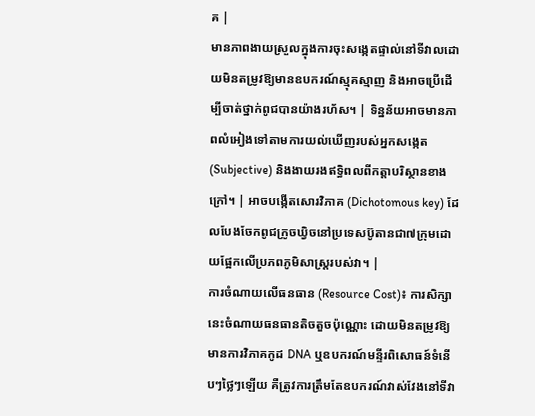គ |
មានភាពងាយស្រួលក្នុងការចុះសង្កេតផ្ទាល់នៅទីវាលដោយមិនតម្រូវឱ្យមានឧបករណ៍ស្មុគស្មាញ និងអាចប្រើដើម្បីចាត់ថ្នាក់ពូជបានយ៉ាងរហ័ស។ | ទិន្នន័យអាចមានភាពលំអៀងទៅតាមការយល់ឃើញរបស់អ្នកសង្កេត (Subjective) និងងាយរងឥទ្ធិពលពីកត្តាបរិស្ថានខាងក្រៅ។ | អាចបង្កើតសោរវិភាគ (Dichotomous key) ដែលបែងចែកពូជក្រូចឃ្វិចនៅប្រទេសប៊ូតានជា៧ក្រុមដោយផ្អែកលើប្រភពភូមិសាស្ត្ររបស់វា។ |
ការចំណាយលើធនធាន (Resource Cost)៖ ការសិក្សានេះចំណាយធនធានតិចតួចប៉ុណ្ណោះ ដោយមិនតម្រូវឱ្យមានការវិភាគកូដ DNA ឬឧបករណ៍មន្ទីរពិសោធន៍ទំនើបៗថ្លៃៗឡើយ គឺត្រូវការត្រឹមតែឧបករណ៍វាស់វែងនៅទីវា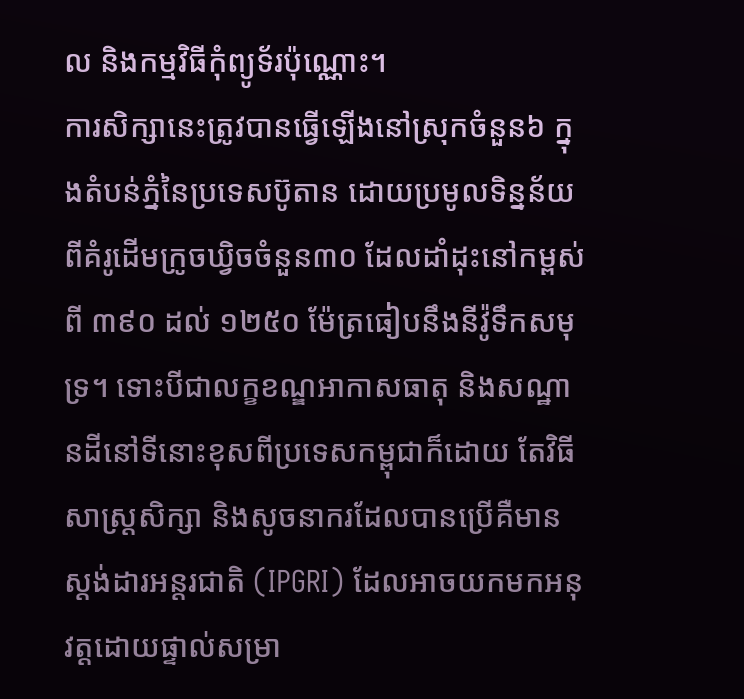ល និងកម្មវិធីកុំព្យូទ័រប៉ុណ្ណោះ។
ការសិក្សានេះត្រូវបានធ្វើឡើងនៅស្រុកចំនួន៦ ក្នុងតំបន់ភ្នំនៃប្រទេសប៊ូតាន ដោយប្រមូលទិន្នន័យពីគំរូដើមក្រូចឃ្វិចចំនួន៣០ ដែលដាំដុះនៅកម្ពស់ពី ៣៩០ ដល់ ១២៥០ ម៉ែត្រធៀបនឹងនីវ៉ូទឹកសមុទ្រ។ ទោះបីជាលក្ខខណ្ឌអាកាសធាតុ និងសណ្ឋានដីនៅទីនោះខុសពីប្រទេសកម្ពុជាក៏ដោយ តែវិធីសាស្ត្រសិក្សា និងសូចនាករដែលបានប្រើគឺមានស្តង់ដារអន្តរជាតិ (IPGRI) ដែលអាចយកមកអនុវត្តដោយផ្ទាល់សម្រា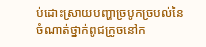ប់ដោះស្រាយបញ្ហាច្របូកច្របល់នៃចំណាត់ថ្នាក់ពូជក្រូចនៅក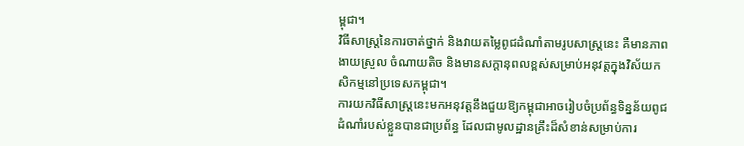ម្ពុជា។
វិធីសាស្ត្រនៃការចាត់ថ្នាក់ និងវាយតម្លៃពូជដំណាំតាមរូបសាស្ត្រនេះ គឺមានភាពងាយស្រួល ចំណាយតិច និងមានសក្តានុពលខ្ពស់សម្រាប់អនុវត្តក្នុងវិស័យកសិកម្មនៅប្រទេសកម្ពុជា។
ការយកវិធីសាស្ត្រនេះមកអនុវត្តនឹងជួយឱ្យកម្ពុជាអាចរៀបចំប្រព័ន្ធទិន្នន័យពូជដំណាំរបស់ខ្លួនបានជាប្រព័ន្ធ ដែលជាមូលដ្ឋានគ្រឹះដ៏សំខាន់សម្រាប់ការ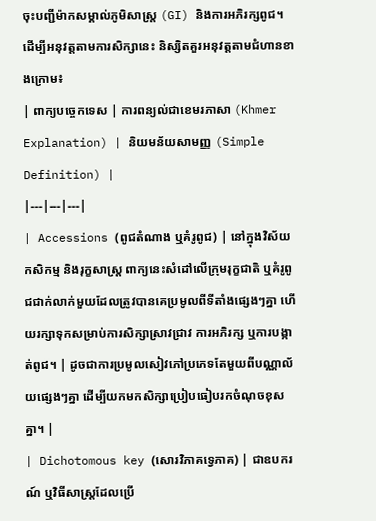ចុះបញ្ជីម៉ាកសម្គាល់ភូមិសាស្ត្រ (GI) និងការអភិរក្សពូជ។
ដើម្បីអនុវត្តតាមការសិក្សានេះ និស្សិតគួរអនុវត្តតាមជំហានខាងក្រោម៖
| ពាក្យបច្ចេកទេស | ការពន្យល់ជាខេមរភាសា (Khmer Explanation) | និយមន័យសាមញ្ញ (Simple Definition) |
|---|---|---|
| Accessions (ពូជតំណាង ឬគំរូពូជ) | នៅក្នុងវិស័យកសិកម្ម និងរុក្ខសាស្ត្រ ពាក្យនេះសំដៅលើក្រុមរុក្ខជាតិ ឬគំរូពូជជាក់លាក់មួយដែលត្រូវបានគេប្រមូលពីទីតាំងផ្សេងៗគ្នា ហើយរក្សាទុកសម្រាប់ការសិក្សាស្រាវជ្រាវ ការអភិរក្ស ឬការបង្កាត់ពូជ។ | ដូចជាការប្រមូលសៀវភៅប្រភេទតែមួយពីបណ្ណាល័យផ្សេងៗគ្នា ដើម្បីយកមកសិក្សាប្រៀបធៀបរកចំណុចខុសគ្នា។ |
| Dichotomous key (សោរវិភាគទ្វេភាគ) | ជាឧបករណ៍ ឬវិធីសាស្ត្រដែលប្រើ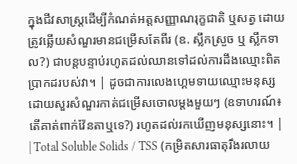ក្នុងជីវសាស្ត្រដើម្បីកំណត់អត្តសញ្ញាណរុក្ខជាតិ ឬសត្វ ដោយត្រូវឆ្លើយសំណួរមានជម្រើសតែពីរ (ឧ. ស្លឹកស្រួច ឬ ស្លឹកទាល?) ជាបន្តបន្ទាប់រហូតដល់ឈានទៅដល់ការដឹងឈ្មោះពិតប្រាកដរបស់វា។ | ដូចជាការលេងហ្គេមទាយឈ្មោះមនុស្ស ដោយសួរសំណួរកាត់ជម្រើសចោលម្តងមួយៗ (ឧទាហរណ៍៖ តើគាត់ពាក់វ៉ែនតាឬទេ?) រហូតដល់រកឃើញមនុស្សនោះ។ |
| Total Soluble Solids / TSS (កម្រិតសារធាតុរឹងរលាយ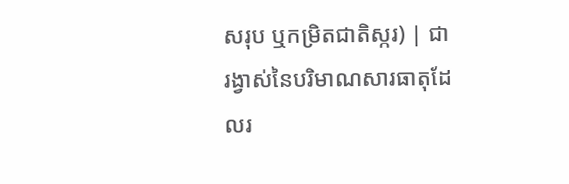សរុប ឬកម្រិតជាតិស្ករ) | ជារង្វាស់នៃបរិមាណសារធាតុដែលរ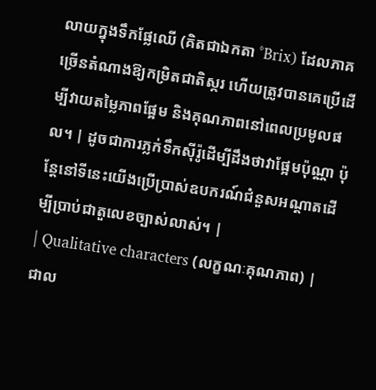លាយក្នុងទឹកផ្លែឈើ (គិតជាឯកតា °Brix) ដែលភាគច្រើនតំណាងឱ្យកម្រិតជាតិស្ករ ហើយត្រូវបានគេប្រើដើម្បីវាយតម្លៃភាពផ្អែម និងគុណភាពនៅពេលប្រមូលផល។ | ដូចជាការភ្លក់ទឹកស៊ីរ៉ូដើម្បីដឹងថាវាផ្អែមប៉ុណ្ណា ប៉ុន្តែនៅទីនេះយើងប្រើប្រាស់ឧបករណ៍ជំនួសអណ្តាតដើម្បីប្រាប់ជាតួលេខច្បាស់លាស់។ |
| Qualitative characters (លក្ខណៈគុណភាព) | ជាល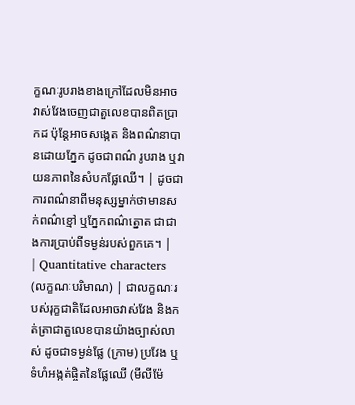ក្ខណៈរូបរាងខាងក្រៅដែលមិនអាចវាស់វែងចេញជាតួលេខបានពិតប្រាកដ ប៉ុន្តែអាចសង្កេត និងពណ៌នាបានដោយភ្នែក ដូចជាពណ៌ រូបរាង ឬវាយនភាពនៃសំបកផ្លែឈើ។ | ដូចជាការពណ៌នាពីមនុស្សម្នាក់ថាមានសក់ពណ៌ខ្មៅ ឬភ្នែកពណ៌ត្នោត ជាជាងការប្រាប់ពីទម្ងន់របស់ពួកគេ។ |
| Quantitative characters (លក្ខណៈបរិមាណ) | ជាលក្ខណៈរបស់រុក្ខជាតិដែលអាចវាស់វែង និងកត់ត្រាជាតួលេខបានយ៉ាងច្បាស់លាស់ ដូចជាទម្ងន់ផ្លែ (ក្រាម) ប្រវែង ឬទំហំអង្កត់ផ្ចិតនៃផ្លែឈើ (មីលីម៉ែ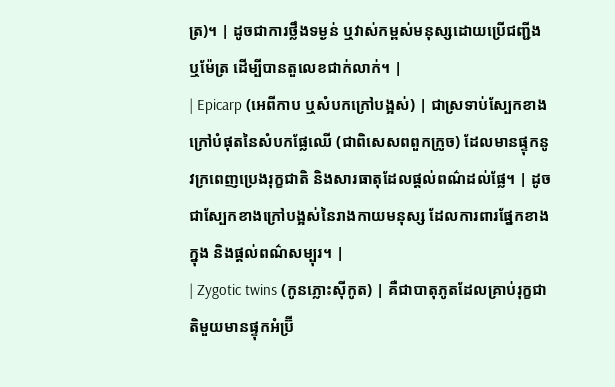ត្រ)។ | ដូចជាការថ្លឹងទម្ងន់ ឬវាស់កម្ពស់មនុស្សដោយប្រើជញ្ជីង ឬម៉ែត្រ ដើម្បីបានតួលេខជាក់លាក់។ |
| Epicarp (អេពីកាប ឬសំបកក្រៅបង្អស់) | ជាស្រទាប់ស្បែកខាងក្រៅបំផុតនៃសំបកផ្លែឈើ (ជាពិសេសពពួកក្រូច) ដែលមានផ្ទុកនូវក្រពេញប្រេងរុក្ខជាតិ និងសារធាតុដែលផ្តល់ពណ៌ដល់ផ្លែ។ | ដូចជាស្បែកខាងក្រៅបង្អស់នៃរាងកាយមនុស្ស ដែលការពារផ្នែកខាងក្នុង និងផ្តល់ពណ៌សម្បុរ។ |
| Zygotic twins (កូនភ្លោះស៊ីកូត) | គឺជាបាតុភូតដែលគ្រាប់រុក្ខជាតិមួយមានផ្ទុកអំប្រ៊ី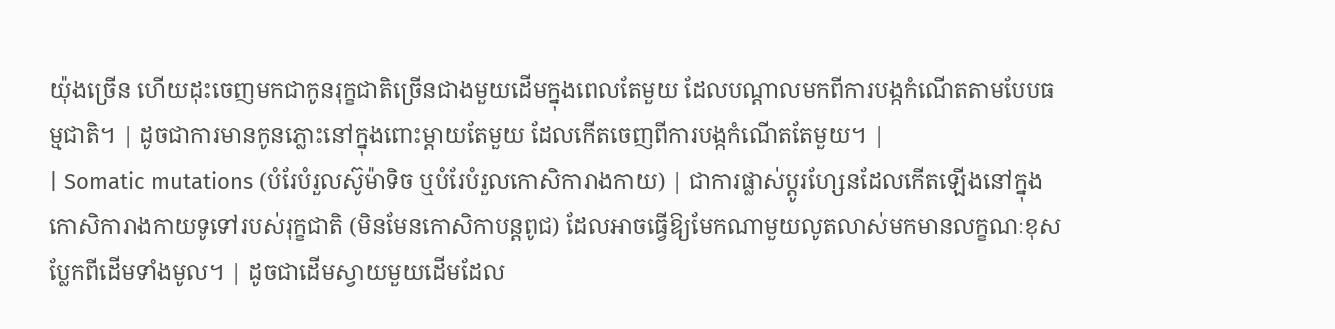យ៉ុងច្រើន ហើយដុះចេញមកជាកូនរុក្ខជាតិច្រើនជាងមួយដើមក្នុងពេលតែមួយ ដែលបណ្តាលមកពីការបង្កកំណើតតាមបែបធម្មជាតិ។ | ដូចជាការមានកូនភ្លោះនៅក្នុងពោះម្តាយតែមួយ ដែលកើតចេញពីការបង្កកំណើតតែមួយ។ |
| Somatic mutations (បំរែបំរួលស៊ូម៉ាទិច ឬបំរែបំរួលកោសិការាងកាយ) | ជាការផ្លាស់ប្តូរហ្សែនដែលកើតឡើងនៅក្នុងកោសិការាងកាយទូទៅរបស់រុក្ខជាតិ (មិនមែនកោសិកាបន្តពូជ) ដែលអាចធ្វើឱ្យមែកណាមួយលូតលាស់មកមានលក្ខណៈខុសប្លែកពីដើមទាំងមូល។ | ដូចជាដើមស្វាយមួយដើមដែល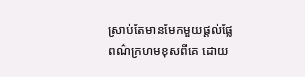ស្រាប់តែមានមែកមួយផ្តល់ផ្លែពណ៌ក្រហមខុសពីគេ ដោយ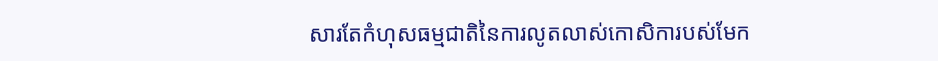សារតែកំហុសធម្មជាតិនៃការលូតលាស់កោសិការបស់មែក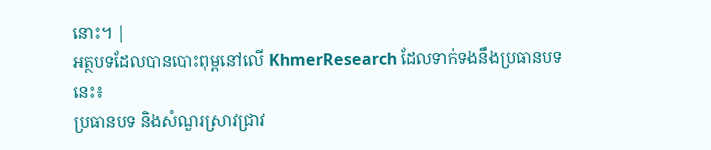នោះ។ |
អត្ថបទដែលបានបោះពុម្ពនៅលើ KhmerResearch ដែលទាក់ទងនឹងប្រធានបទនេះ៖
ប្រធានបទ និងសំណួរស្រាវជ្រាវ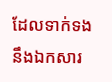ដែលទាក់ទងនឹងឯកសារ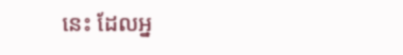នេះ ដែលអ្ន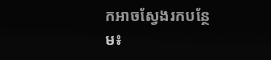កអាចស្វែងរកបន្ថែម៖